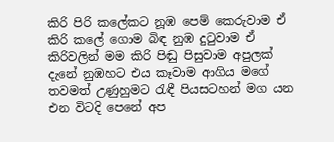කිරි පිරි කලේකට නූඹ පෙම් කෙරුවාම ඒ කිරි කලේ ගොම බිඳ නුඹ දුටුවාම ඒ කිරිවලින් මම කිරි පිඬු පිසුවාම අපුලක් දැනේ නුඹහට එය කෑවාම ආගිය මගේ තවමත් උණුහුමට රැඳී පියසටහන් මග යන එන විටදි පෙනේ අප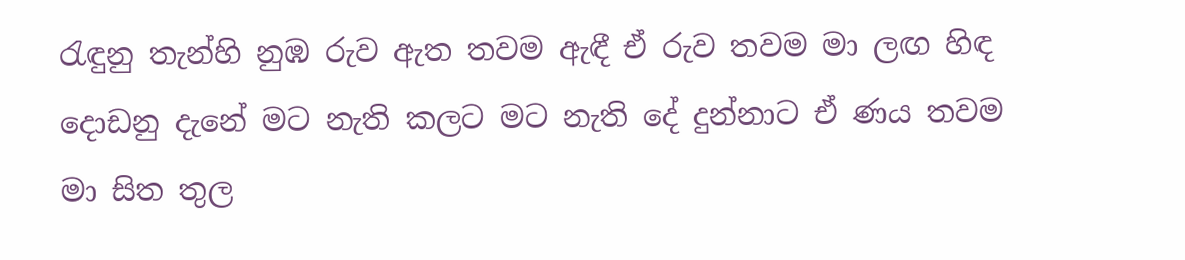රැඳුනු තැන්හි නුඹ රුව ඇත තවම ඇඳී ඒ රුව තවම මා ලඟ හිඳ දොඩනු දැනේ මට නැති කලට මට නැති දේ දුන්නාට ඒ ණය තවම මා සිත තුල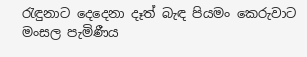රැඳුනාට දෙදෙනා දෑත් බැඳ පියමං කෙරුවාට මංසල පැමිණීය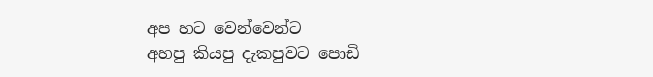අප හට වෙන්වෙන්ට
අහපු කියපු දැකපුවට පොඩි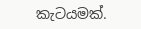කැටයමක්.